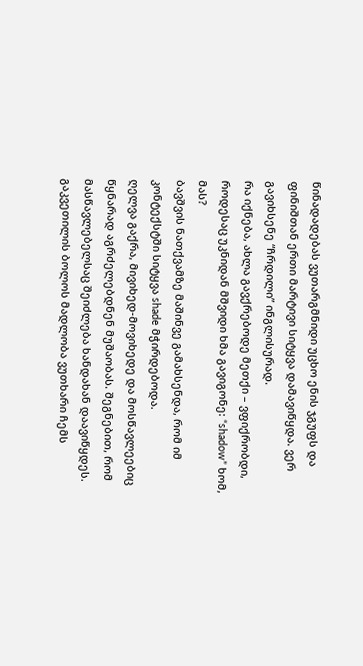წინადადებას ვუთარგმნიდი უცხო ენის ჯგუფს და ფინიშთან ერთი მარტივი სიტყვა დამავიწყდა. ვერ გავიხსენე “ჩრდილი” ინგლისურად.
რა იქნება, ახლა გავქრებოდე მეთქი – ვფიქრობდი, როდესაც უკნიდან მშვიდი ხმა გავიგონე: “shadow” ხომ, მას?
ბავშვის ნათქვამზე მაშინვე გამახსენდა, რომ იმ კონტექსტში სიტყვა shade მჭირდებოდა.
ღელვა გაქრა, მივიხედ-მოვიხედე და მოსწავლეებიც წყნარად აგრძელებდნენ მუშაობას. შეგნებით, რომ მასწავლებელსაც შეიძლება ხანდახან დაავიწყდეს.
გაკვეთილის ბოლოს მადლობა ვუთხარი ჩემს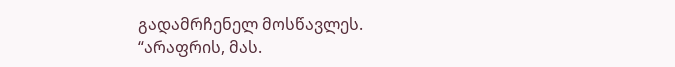გადამრჩენელ მოსწავლეს.
“არაფრის, მას.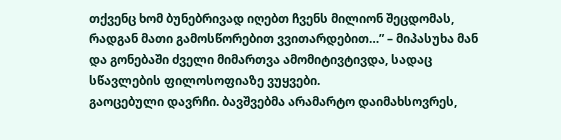თქვენც ხომ ბუნებრივად იღებთ ჩვენს მილიონ შეცდომას, რადგან მათი გამოსწორებით ვვითარდებით…” – მიპასუხა მან და გონებაში ძველი მიმართვა ამომიტივტივდა, სადაც სწავლების ფილოსოფიაზე ვუყვები.
გაოცებული დავრჩი. ბავშვებმა არამარტო დაიმახსოვრეს,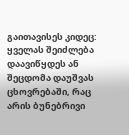გაითავისეს კიდეც: ყველას შეიძლება დაავიწყდეს ან შეცდომა დაუშვას ცხოვრებაში, რაც არის ბუნებრივი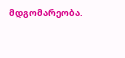მდგომარეობა.